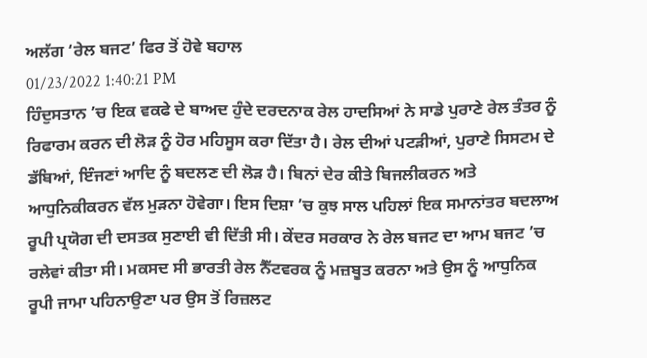ਅਲੱਗ ‘ਰੇਲ ਬਜਟ’ ਫਿਰ ਤੋਂ ਹੋਵੇ ਬਹਾਲ
01/23/2022 1:40:21 PM
ਹਿੰਦੁਸਤਾਨ ’ਚ ਇਕ ਵਕਫੇ ਦੇ ਬਾਅਦ ਹੁੰਦੇ ਦਰਦਨਾਕ ਰੇਲ ਹਾਦਸਿਆਂ ਨੇ ਸਾਡੇ ਪੁਰਾਣੇ ਰੇਲ ਤੰਤਰ ਨੂੰ ਰਿਫਾਰਮ ਕਰਨ ਦੀ ਲੋੜ ਨੂੰ ਹੋਰ ਮਹਿਸੂਸ ਕਰਾ ਦਿੱਤਾ ਹੈ। ਰੇਲ ਦੀਆਂ ਪਟੜੀਆਂ, ਪੁਰਾਣੇ ਸਿਸਟਮ ਦੇ ਡੱਬਿਆਂ, ਇੰਜਣਾਂ ਆਦਿ ਨੂੰ ਬਦਲਣ ਦੀ ਲੋੜ ਹੈ। ਬਿਨਾਂ ਦੇਰ ਕੀਤੇ ਬਿਜਲੀਕਰਨ ਅਤੇ ਆਧੁਨਿਕੀਕਰਨ ਵੱਲ ਮੁੜਨਾ ਹੋਵੇਗਾ। ਇਸ ਦਿਸ਼ਾ ’ਚ ਕੁਝ ਸਾਲ ਪਹਿਲਾਂ ਇਕ ਸਮਾਨਾਂਤਰ ਬਦਲਾਅ ਰੂਪੀ ਪ੍ਰਯੋਗ ਦੀ ਦਸਤਕ ਸੁਣਾਈ ਵੀ ਦਿੱਤੀ ਸੀ। ਕੇਂਦਰ ਸਰਕਾਰ ਨੇ ਰੇਲ ਬਜਟ ਦਾ ਆਮ ਬਜਟ ’ਚ ਰਲੇਵਾਂ ਕੀਤਾ ਸੀ। ਮਕਸਦ ਸੀ ਭਾਰਤੀ ਰੇਲ ਨੈੱਟਵਰਕ ਨੂੰ ਮਜ਼ਬੂਤ ਕਰਨਾ ਅਤੇ ਉਸ ਨੂੰ ਆਧੁਨਿਕ ਰੂਪੀ ਜਾਮਾ ਪਹਿਨਾਉਣਾ ਪਰ ਉਸ ਤੋਂ ਰਿਜ਼ਲਟ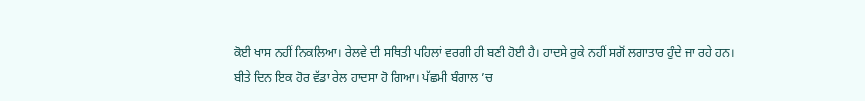ਕੋਈ ਖਾਸ ਨਹੀਂ ਨਿਕਲਿਆ। ਰੇਲਵੇ ਦੀ ਸਥਿਤੀ ਪਹਿਲਾਂ ਵਰਗੀ ਹੀ ਬਣੀ ਹੋਈ ਹੈ। ਹਾਦਸੇ ਰੁਕੇ ਨਹੀਂ ਸਗੋਂ ਲਗਾਤਾਰ ਹੁੰਦੇ ਜਾ ਰਹੇ ਹਨ।
ਬੀਤੇ ਦਿਨ ਇਕ ਹੋਰ ਵੱਡਾ ਰੇਲ ਹਾਦਸਾ ਹੋ ਗਿਆ। ਪੱਛਮੀ ਬੰਗਾਲ ’ਚ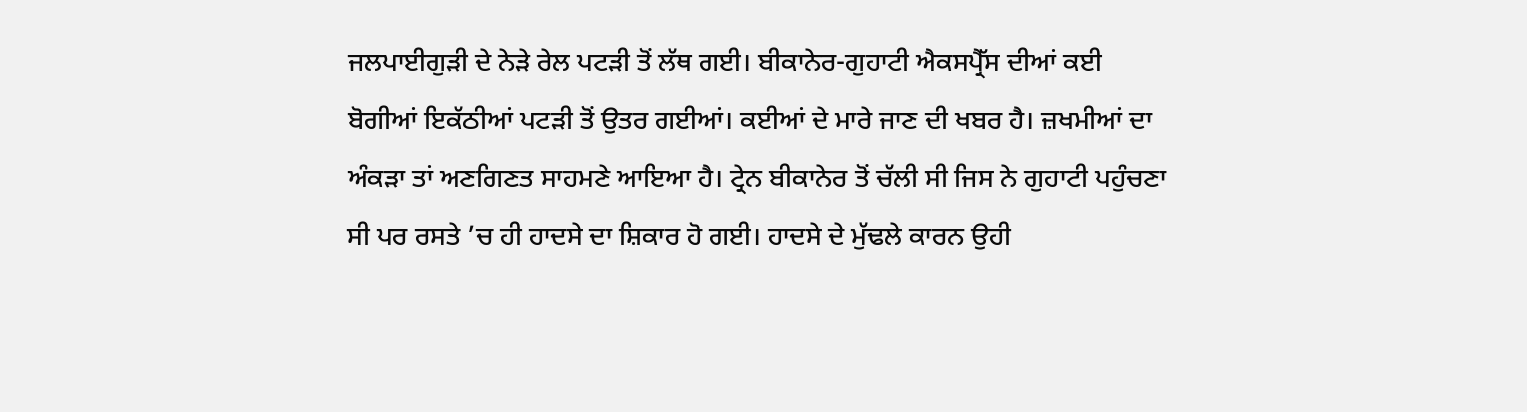ਜਲਪਾਈਗੁੜੀ ਦੇ ਨੇੜੇ ਰੇਲ ਪਟੜੀ ਤੋਂ ਲੱਥ ਗਈ। ਬੀਕਾਨੇਰ-ਗੁਹਾਟੀ ਐਕਸਪ੍ਰੈੱਸ ਦੀਆਂ ਕਈ ਬੋਗੀਆਂ ਇਕੱਠੀਆਂ ਪਟੜੀ ਤੋਂ ਉਤਰ ਗਈਆਂ। ਕਈਆਂ ਦੇ ਮਾਰੇ ਜਾਣ ਦੀ ਖਬਰ ਹੈ। ਜ਼ਖਮੀਆਂ ਦਾ ਅੰਕੜਾ ਤਾਂ ਅਣਗਿਣਤ ਸਾਹਮਣੇ ਆਇਆ ਹੈ। ਟ੍ਰੇਨ ਬੀਕਾਨੇਰ ਤੋਂ ਚੱਲੀ ਸੀ ਜਿਸ ਨੇ ਗੁਹਾਟੀ ਪਹੁੰਚਣਾ ਸੀ ਪਰ ਰਸਤੇ ’ਚ ਹੀ ਹਾਦਸੇ ਦਾ ਸ਼ਿਕਾਰ ਹੋ ਗਈ। ਹਾਦਸੇ ਦੇ ਮੁੱਢਲੇ ਕਾਰਨ ਉਹੀ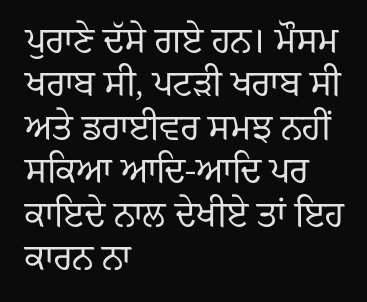ਪੁਰਾਣੇ ਦੱਸੇ ਗਏ ਹਨ। ਮੌਸਮ ਖਰਾਬ ਸੀ, ਪਟੜੀ ਖਰਾਬ ਸੀ ਅਤੇ ਡਰਾਈਵਰ ਸਮਝ ਨਹੀਂ ਸਕਿਆ ਆਦਿ-ਆਦਿ ਪਰ ਕਾਇਦੇ ਨਾਲ ਦੇਖੀਏ ਤਾਂ ਇਹ ਕਾਰਨ ਨਾ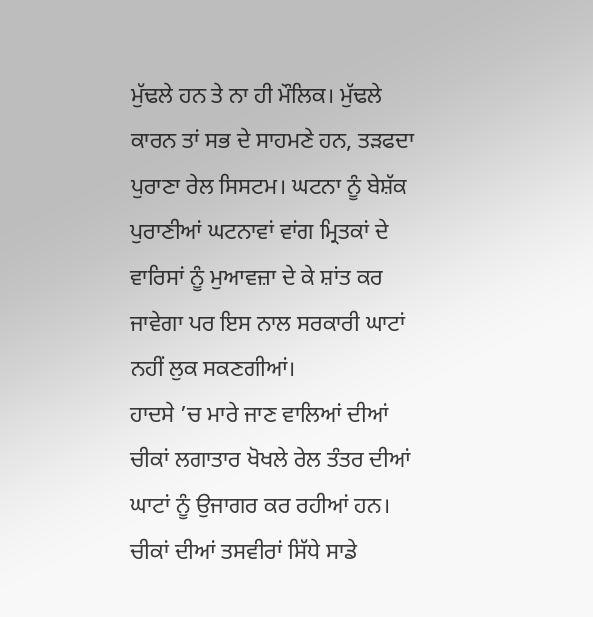ਮੁੱਢਲੇ ਹਨ ਤੇ ਨਾ ਹੀ ਮੌਲਿਕ। ਮੁੱਢਲੇ ਕਾਰਨ ਤਾਂ ਸਭ ਦੇ ਸਾਹਮਣੇ ਹਨ, ਤੜਫਦਾ ਪੁਰਾਣਾ ਰੇਲ ਸਿਸਟਮ। ਘਟਨਾ ਨੂੰ ਬੇਸ਼ੱਕ ਪੁਰਾਣੀਆਂ ਘਟਨਾਵਾਂ ਵਾਂਗ ਮ੍ਰਿਤਕਾਂ ਦੇ ਵਾਰਿਸਾਂ ਨੂੰ ਮੁਆਵਜ਼ਾ ਦੇ ਕੇ ਸ਼ਾਂਤ ਕਰ ਜਾਵੇਗਾ ਪਰ ਇਸ ਨਾਲ ਸਰਕਾਰੀ ਘਾਟਾਂ ਨਹੀਂ ਲੁਕ ਸਕਣਗੀਆਂ।
ਹਾਦਸੇ ’ਚ ਮਾਰੇ ਜਾਣ ਵਾਲਿਆਂ ਦੀਆਂ ਚੀਕਾਂ ਲਗਾਤਾਰ ਖੋਖਲੇ ਰੇਲ ਤੰਤਰ ਦੀਆਂ ਘਾਟਾਂ ਨੂੰ ਉਜਾਗਰ ਕਰ ਰਹੀਆਂ ਹਨ। ਚੀਕਾਂ ਦੀਆਂ ਤਸਵੀਰਾਂ ਸਿੱਧੇ ਸਾਡੇ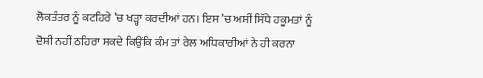ਲੋਕਤੰਤਰ ਨੂੰ ਕਟਹਿਰੇ ’ਚ ਖੜ੍ਹਾ ਕਰਦੀਆਂ ਹਨ। ਇਸ ’ਚ ਅਸੀਂ ਸਿੱਧੇ ਹਕੂਮਤਾਂ ਨੂੰ ਦੋਸ਼ੀ ਨਹੀਂ ਠਹਿਰਾ ਸਕਦੇ ਕਿਉਂਕਿ ਕੰਮ ਤਾਂ ਰੇਲ ਅਧਿਕਾਰੀਆਂ ਨੇ ਹੀ ਕਰਨਾ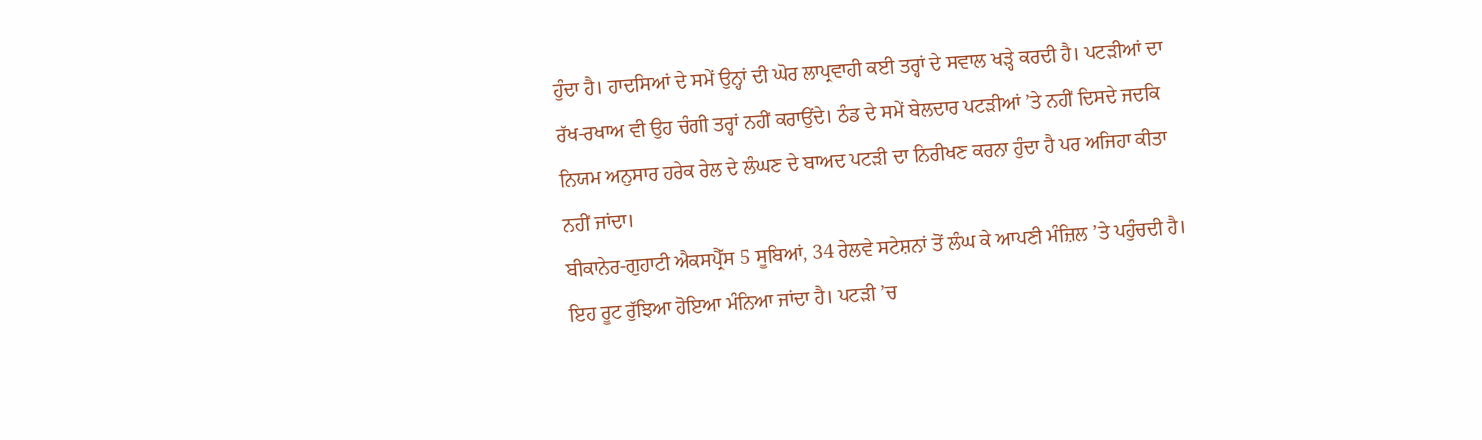ਹੁੰਦਾ ਹੈ। ਹਾਦਸਿਆਂ ਦੇ ਸਮੇਂ ਉਨ੍ਹਾਂ ਦੀ ਘੋਰ ਲਾਪ੍ਰਵਾਹੀ ਕਈ ਤਰ੍ਹਾਂ ਦੇ ਸਵਾਲ ਖੜ੍ਹੇ ਕਰਦੀ ਹੈ। ਪਟੜੀਆਂ ਦਾ ਰੱਖ-ਰਖਾਅ ਵੀ ਉਹ ਚੰਗੀ ਤਰ੍ਹਾਂ ਨਹੀਂ ਕਰਾਉਂਦੇ। ਠੰਡ ਦੇ ਸਮੇਂ ਬੇਲਦਾਰ ਪਟੜੀਆਂ ’ਤੇ ਨਹੀਂ ਦਿਸਦੇ ਜਦਕਿ ਨਿਯਮ ਅਨੁਸਾਰ ਹਰੇਕ ਰੇਲ ਦੇ ਲੰਘਣ ਦੇ ਬਾਅਦ ਪਟੜੀ ਦਾ ਨਿਰੀਖਣ ਕਰਨਾ ਹੁੰਦਾ ਹੈ ਪਰ ਅਜਿਹਾ ਕੀਤਾ ਨਹੀਂ ਜਾਂਦਾ।
ਬੀਕਾਨੇਰ-ਗੁਹਾਟੀ ਐਕਸਪ੍ਰੈੱਸ 5 ਸੂਬਿਆਂ, 34 ਰੇਲਵੇ ਸਟੇਸ਼ਨਾਂ ਤੋਂ ਲੰਘ ਕੇ ਆਪਣੀ ਮੰਜ਼ਿਲ ’ਤੇ ਪਹੁੰਚਦੀ ਹੈ। ਇਹ ਰੂਟ ਰੁੱਝਿਆ ਹੋਇਆ ਮੰਨਿਆ ਜਾਂਦਾ ਹੈ। ਪਟੜੀ ’ਚ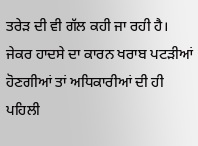ਤਰੇੜ ਦੀ ਵੀ ਗੱਲ ਕਹੀ ਜਾ ਰਹੀ ਹੈ। ਜੇਕਰ ਹਾਦਸੇ ਦਾ ਕਾਰਨ ਖਰਾਬ ਪਟੜੀਆਂ ਹੋਣਗੀਆਂ ਤਾਂ ਅਧਿਕਾਰੀਆਂ ਦੀ ਹੀ ਪਹਿਲੀ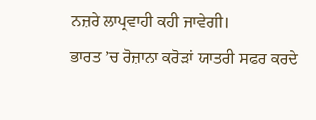ਨਜ਼ਰੇ ਲਾਪ੍ਰਵਾਹੀ ਕਹੀ ਜਾਵੇਗੀ।
ਭਾਰਤ ’ਚ ਰੋਜ਼ਾਨਾ ਕਰੋੜਾਂ ਯਾਤਰੀ ਸਫਰ ਕਰਦੇ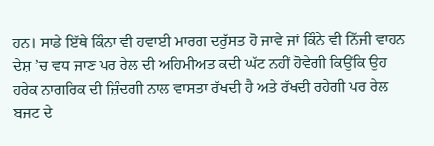ਹਨ। ਸਾਡੇ ਇੱਥੇ ਕਿੰਨਾ ਵੀ ਹਵਾਈ ਮਾਰਗ ਦਰੁੱਸਤ ਹੋ ਜਾਵੇ ਜਾਂ ਕਿੰਨੇ ਵੀ ਨਿੱਜੀ ਵਾਹਨ ਦੇਸ਼ ’ਚ ਵਧ ਜਾਣ ਪਰ ਰੇਲ ਦੀ ਅਹਿਮੀਅਤ ਕਦੀ ਘੱਟ ਨਹੀਂ ਹੋਵੇਗੀ ਕਿਉਂਕਿ ਉਹ ਹਰੇਕ ਨਾਗਰਿਕ ਦੀ ਜ਼ਿੰਦਗੀ ਨਾਲ ਵਾਸਤਾ ਰੱਖਦੀ ਹੈ ਅਤੇ ਰੱਖਦੀ ਰਹੇਗੀ ਪਰ ਰੇਲ ਬਜਟ ਦੇ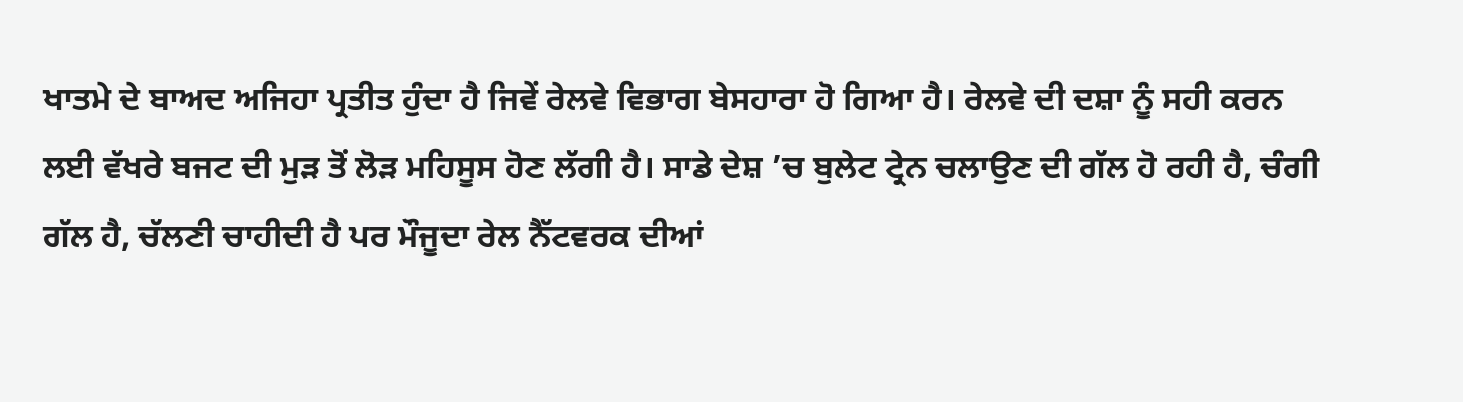ਖਾਤਮੇ ਦੇ ਬਾਅਦ ਅਜਿਹਾ ਪ੍ਰਤੀਤ ਹੁੰਦਾ ਹੈ ਜਿਵੇਂ ਰੇਲਵੇ ਵਿਭਾਗ ਬੇਸਹਾਰਾ ਹੋ ਗਿਆ ਹੈ। ਰੇਲਵੇ ਦੀ ਦਸ਼ਾ ਨੂੰ ਸਹੀ ਕਰਨ ਲਈ ਵੱਖਰੇ ਬਜਟ ਦੀ ਮੁੜ ਤੋਂ ਲੋੜ ਮਹਿਸੂਸ ਹੋਣ ਲੱਗੀ ਹੈ। ਸਾਡੇ ਦੇਸ਼ ’ਚ ਬੁਲੇਟ ਟ੍ਰੇਨ ਚਲਾਉਣ ਦੀ ਗੱਲ ਹੋ ਰਹੀ ਹੈ, ਚੰਗੀ ਗੱਲ ਹੈ, ਚੱਲਣੀ ਚਾਹੀਦੀ ਹੈ ਪਰ ਮੌਜੂਦਾ ਰੇਲ ਨੈੱਟਵਰਕ ਦੀਆਂ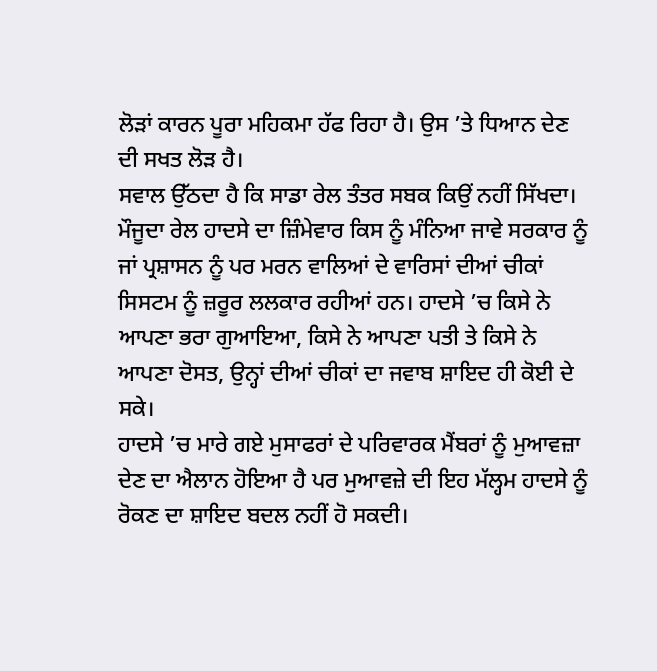ਲੋੜਾਂ ਕਾਰਨ ਪੂਰਾ ਮਹਿਕਮਾ ਹੱਫ ਰਿਹਾ ਹੈ। ਉਸ ’ਤੇ ਧਿਆਨ ਦੇਣ ਦੀ ਸਖਤ ਲੋੜ ਹੈ।
ਸਵਾਲ ਉੱਠਦਾ ਹੈ ਕਿ ਸਾਡਾ ਰੇਲ ਤੰਤਰ ਸਬਕ ਕਿਉਂ ਨਹੀਂ ਸਿੱਖਦਾ। ਮੌਜੂਦਾ ਰੇਲ ਹਾਦਸੇ ਦਾ ਜ਼ਿੰਮੇਵਾਰ ਕਿਸ ਨੂੰ ਮੰਨਿਆ ਜਾਵੇ ਸਰਕਾਰ ਨੂੰ ਜਾਂ ਪ੍ਰਸ਼ਾਸਨ ਨੂੰ ਪਰ ਮਰਨ ਵਾਲਿਆਂ ਦੇ ਵਾਰਿਸਾਂ ਦੀਆਂ ਚੀਕਾਂ ਸਿਸਟਮ ਨੂੰ ਜ਼ਰੂਰ ਲਲਕਾਰ ਰਹੀਆਂ ਹਨ। ਹਾਦਸੇ ’ਚ ਕਿਸੇ ਨੇ ਆਪਣਾ ਭਰਾ ਗੁਆਇਆ, ਕਿਸੇ ਨੇ ਆਪਣਾ ਪਤੀ ਤੇ ਕਿਸੇ ਨੇ ਆਪਣਾ ਦੋਸਤ, ਉਨ੍ਹਾਂ ਦੀਆਂ ਚੀਕਾਂ ਦਾ ਜਵਾਬ ਸ਼ਾਇਦ ਹੀ ਕੋਈ ਦੇ ਸਕੇ।
ਹਾਦਸੇ ’ਚ ਮਾਰੇ ਗਏ ਮੁਸਾਫਰਾਂ ਦੇ ਪਰਿਵਾਰਕ ਮੈਂਬਰਾਂ ਨੂੰ ਮੁਆਵਜ਼ਾ ਦੇਣ ਦਾ ਐਲਾਨ ਹੋਇਆ ਹੈ ਪਰ ਮੁਆਵਜ਼ੇ ਦੀ ਇਹ ਮੱਲ੍ਹਮ ਹਾਦਸੇ ਨੂੰ ਰੋਕਣ ਦਾ ਸ਼ਾਇਦ ਬਦਲ ਨਹੀਂ ਹੋ ਸਕਦੀ।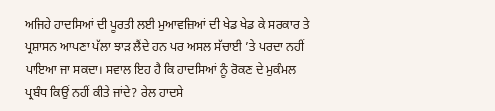ਅਜਿਹੇ ਹਾਦਸਿਆਂ ਦੀ ਪੂਰਤੀ ਲਈ ਮੁਆਵਜ਼ਿਆਂ ਦੀ ਖੇਡ ਖੇਡ ਕੇ ਸਰਕਾਰ ਤੇ ਪ੍ਰਸ਼ਾਸਨ ਆਪਣਾ ਪੱਲਾ ਝਾੜ ਲੈਂਦੇ ਹਨ ਪਰ ਅਸਲ ਸੱਚਾਈ ’ਤੇ ਪਰਦਾ ਨਹੀਂ ਪਾਇਆ ਜਾ ਸਕਦਾ। ਸਵਾਲ ਇਹ ਹੈ ਕਿ ਹਾਦਸਿਆਂ ਨੂੰ ਰੋਕਣ ਦੇ ਮੁਕੰਮਲ ਪ੍ਰਬੰਧ ਕਿਉਂ ਨਹੀਂ ਕੀਤੇ ਜਾਂਦੇ? ਰੇਲ ਹਾਦਸੇ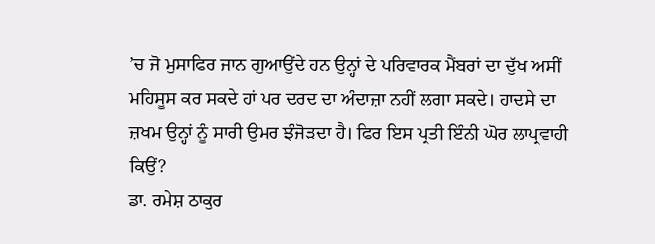’ਚ ਜੋ ਮੁਸਾਫਿਰ ਜਾਨ ਗੁਆਉਂਦੇ ਹਨ ਉਨ੍ਹਾਂ ਦੇ ਪਰਿਵਾਰਕ ਮੈਂਬਰਾਂ ਦਾ ਦੁੱਖ ਅਸੀਂ ਮਹਿਸੂਸ ਕਰ ਸਕਦੇ ਹਾਂ ਪਰ ਦਰਦ ਦਾ ਅੰਦਾਜ਼ਾ ਨਹੀਂ ਲਗਾ ਸਕਦੇ। ਹਾਦਸੇ ਦਾ ਜ਼ਖਮ ਉਨ੍ਹਾਂ ਨੂੰ ਸਾਰੀ ਉਮਰ ਝੰਜੋੜਦਾ ਹੈ। ਫਿਰ ਇਸ ਪ੍ਰਤੀ ਇੰਨੀ ਘੋਰ ਲਾਪ੍ਰਵਾਹੀ ਕਿਉਂ?
ਡਾ. ਰਮੇਸ਼ ਠਾਕੁਰ